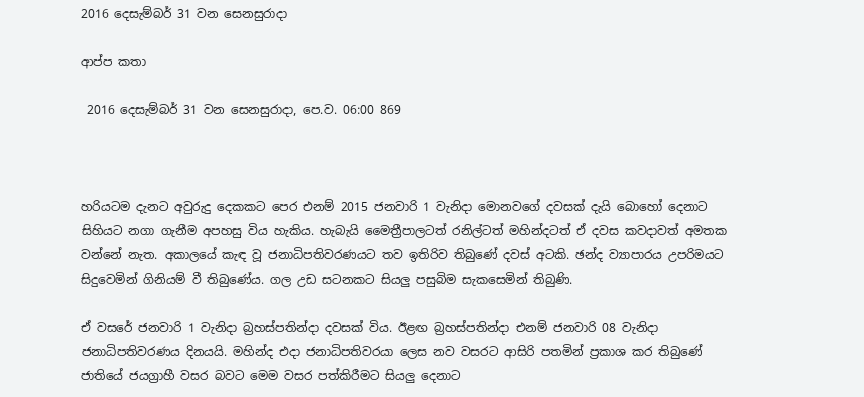2016 දෙසැම්බර් 31 වන සෙනසුරාදා

ආප්ප කතා

 2016 දෙසැම්බර් 31 වන සෙනසුරාදා, පෙ.ව. 06:00 869



හරියටම දැනට අවුරුදු දෙකකට පෙර එනම් 2015 ජනවාරි 1 වැනිදා මොනවගේ දවසක් දැයි බොහෝ දෙනාට සිහියට නගා ගැනීම අපහසු විය හැකිය. හැබැයි මෛත්‍රීපාලටත් රනිල්ටත් මහින්දටත් ඒ දවස කවදාවත් අමතක වන්නේ නැත. අකාලයේ කැඳ වූ ජනාධිපතිවරණයට තව ඉතිරිව තිබුණේ දවස් අටකි. ඡන්ද ව්‍යාපාරය උපරිමයට සිදුවෙමින් ගිනියම් වී තිබුණේය. ගල උඩ සටනකට සියලු පසුබිම සැකසෙමින් තිබුණි.

ඒ වසරේ ජනවාරි 1 වැනිදා බ්‍රහස්පතින්දා දවසක් විය. ඊළඟ බ්‍රහස්පතින්දා එනම් ජනවාරි 08 වැනිදා ජනාධිපතිවරණය දිනයයි. මහින්ද එදා ජනාධිපතිවරයා ලෙස නව වසරට ආසිරි පතමින් ප්‍රකාශ කර තිබුණේ ජාතියේ ජයග්‍රාහී වසර බවට මෙම වසර පත්කිරීමට සියලු දෙනාට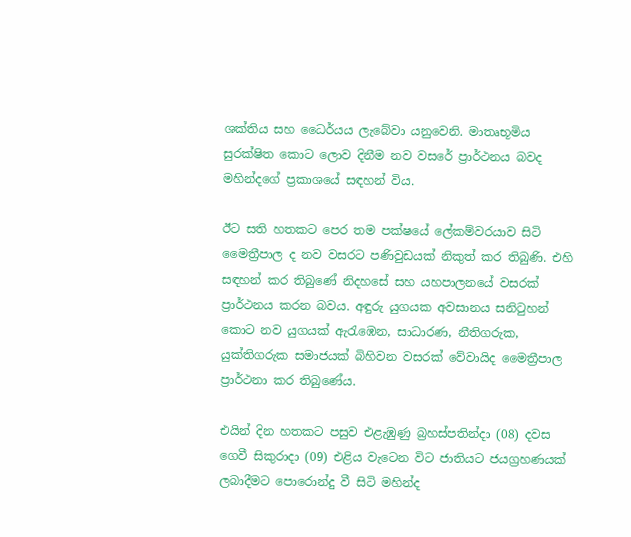ශක්තිය සහ ධෛර්යය ලැබේවා යනුවෙනි. මාතෘභූමිය සුරක්ෂිත කොට ලොව දිනීම නව වසරේ ප්‍රාර්ථනය බවද මහින්දගේ ප්‍රකාශයේ සඳහන් විය.

ඊට සති හතකට පෙර තම පක්ෂයේ ලේකම්වරයාව සිටි මෛත්‍රීපාල ද නව වසරට පණිවුඩයක් නිකුත් කර තිබුණි. එහි සඳහන් කර තිබුණේ නිදහසේ සහ යහපාලනයේ වසරක් ප්‍රාර්ථනය කරන බවය. අඳුරු යුගයක අවසානය සනිටුහන් කොට නව යුගයක් ඇරැඹෙන, සාධාරණ, නීතිගරුක, යුක්තිගරුක සමාජයක් බිහිවන වසරක් වේවායිද මෛත්‍රීපාල ප්‍රාර්ථනා කර තිබුණේය.

එයින් දින හතකට පසුව එළැඹුණු බ්‍රහස්පතින්දා (08) දවස ගෙවී සිකුරාදා (09) එළිය වැටෙන විට ජාතියට ජයග්‍රහණයක් ලබාදීමට පොරොන්දු වී සිටි මහින්ද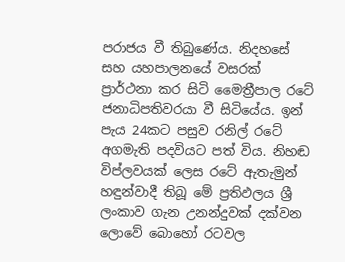පරාජය වී තිබුණේය. නිදහසේ සහ යහපාලනයේ වසරක් ප්‍රාර්ථනා කර සිටි මෛත්‍රීපාල රටේ ජනාධිපතිවරයා වී සිටියේය. ඉන් පැය 24කට පසුව රනිල් රටේ අගමැති පදවියට පත් විය. නිහඬ විප්ලවයක් ලෙස රටේ ඇතැමුන් හඳුන්වාදී තිබූ මේ ප්‍රතිඵලය ශ්‍රී ලංකාව ගැන උනන්දුවක් දක්වන ලොවේ බොහෝ රටවල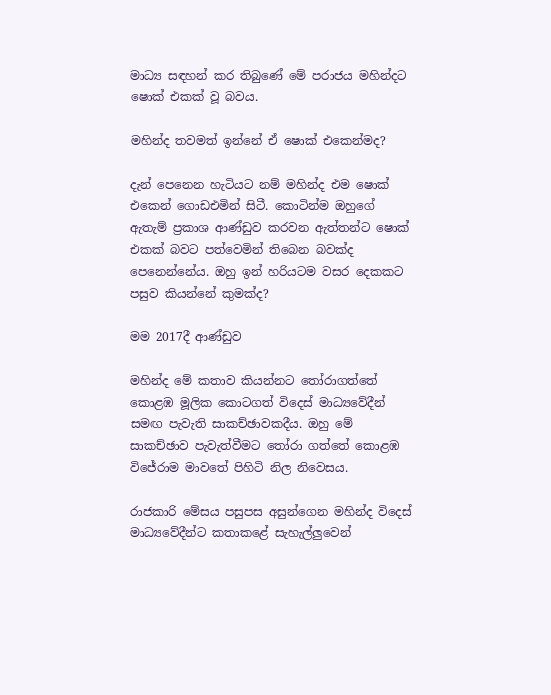මාධ්‍ය සඳහන් කර තිබුණේ මේ පරාජය මහින්දට ෂොක් එකක් වූ බවය.

මහින්ද තවමත් ඉන්නේ ඒ ෂොක් එකෙන්මද?

දැන් පෙනෙන හැටියට නම් මහින්ද එම ෂොක් එකෙන් ගොඩඑමින් සිටී. කොටින්ම ඔහුගේ ඇතැම් ප්‍රකාශ ආණ්ඩුව කරවන ඇත්තන්ට ෂොක් එකක් බවට පත්වෙමින් තිබෙන බවක්ද පෙනෙන්නේය. ඔහු ඉන් හරියටම වසර දෙකකට පසුව කියන්නේ කුමක්ද?

මම 2017දී ආණ්ඩුව

මහින්ද මේ කතාව කියන්නට තෝරාගත්තේ කොළඹ මූලික කොටගත් විදෙස් මාධ්‍යවේදීන් සමඟ පැවැති සාකච්ඡාවකදීය. ඔහු මේ සාකච්ඡාව පැවැත්වීමට තෝරා ගත්තේ කොළඹ විජේරාම මාවතේ පිහිටි නිල නිවෙසය.

රාජකාරි මේසය පසුපස අසුන්ගෙන මහින්ද විදෙස් මාධ්‍යවේදීන්ට කතාකළේ සැහැල්ලුවෙන්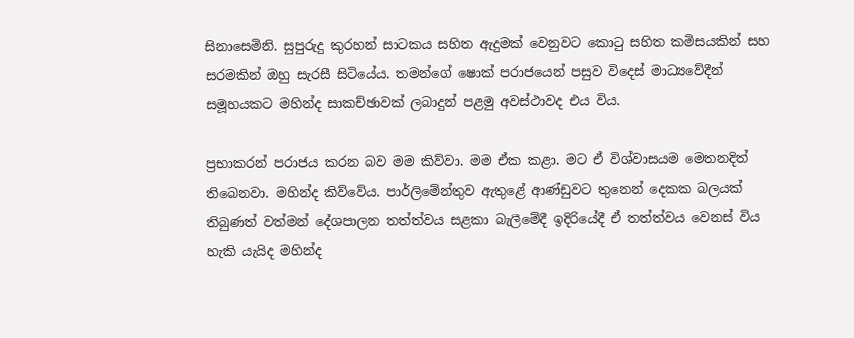සිනාසෙමිනි. සුපුරුදු කුරහන් සාටකය සහිත ඇදුමක් වෙනුවට කොටු සහිත කමිසයකින් සහ සරමකින් ඔහු සැරසී සිටියේය. තමන්ගේ ෂොක් පරාජයෙන් පසුව විදෙස් මාධ්‍යවේදීන් සමූහයකට මහින්ද සාකච්ඡාවක් ලබාදුන් පළමු අවස්ථාවද එය විය.

ප්‍රභාකරන් පරාජය කරන බව මම කිව්වා. මම ඒක කළා. මට ඒ විශ්වාසයම මෙතනදිත්  තිබෙනවා. මහින්ද කිව්වේය. පාර්ලිමේන්තුව ඇතුළේ ආණ්ඩුවට තුනෙන් දෙකක බලයක් තිබුණත් වත්මන් දේශපාලන තත්ත්වය සළකා බැලීමේදී ඉදිරියේදී ඒ තත්ත්වය වෙනස් විය හැකි යැයිද මහින්ද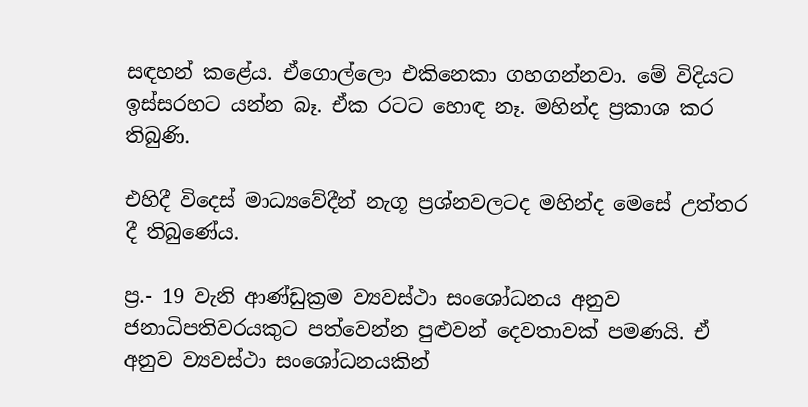සඳහන් කළේය. ඒගොල්ලො එකිනෙකා ගහගන්නවා. මේ විදියට ඉස්සරහට යන්න බෑ. ඒක රටට හොඳ නෑ. මහින්ද ප්‍රකාශ කර තිබුණි.

එහිදී විදෙස් මාධ්‍යවේදීන් නැගූ ප්‍රශ්නවලටද මහින්ද මෙසේ උත්තර දී තිබුණේය.

ප්‍ර.- 19 වැනි ආණ්ඩුක්‍රම ව්‍යවස්ථා සංශෝධනය අනුව ජනාධිපතිවරයකුට පත්වෙන්න පුළුවන් දෙවතාවක් පමණයි. ඒ අනුව ව්‍යවස්ථා සංශෝධනයකින්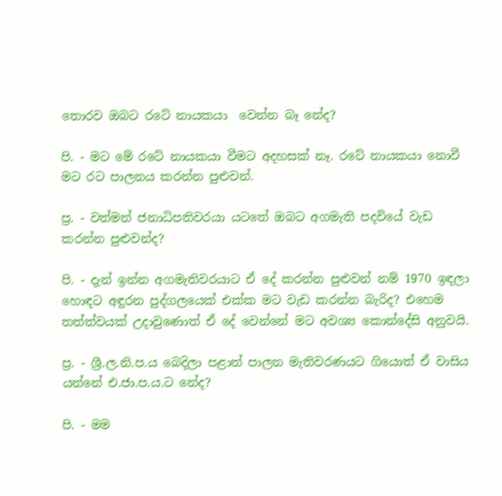තොරව ඔබට රටේ නායකයා  වෙන්න බෑ නේද?

පි. - මට මේ රටේ නායකයා වීමට අදහසක් නෑ. රටේ නායකයා නොවී මට රට පාලනය කරන්න පුළුවන්.

ප්‍ර. - වත්මන් ජනාධිපතිවරයා යටතේ ඔබට අගමැති පදවියේ වැඩ කරන්න පුළුවන්ද?

පි. - දැන් ඉන්න අගමැතිවරයාට ඒ දේ කරන්න පුළුවන් නම් 1970 ඉඳලා හොඳට අඳුරන පුද්ගලයෙක් එක්ක මට වැඩ කරන්න බැරිද? එහෙම තත්ත්වයක් උදාවුණොත් ඒ දේ වෙන්නේ මට අවශ්‍ය කොන්දේසි අනුවයි.

ප්‍ර. - ශ්‍රී.ල.නි.ප.ය බෙදිලා පළාත් පාලන මැතිවරණයට ගියොත් ඒ වාසිය යන්නේ එ.ජා.ප.ය.ට නේද?

පි. - මම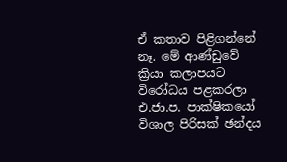ඒ කතාව පිළිගන්නේ නෑ. මේ ආණ්ඩුවේ ක්‍රියා කලාපයට විරෝධය පළකරලා එ.ජා.ප. පාක්ෂිකයෝ විශාල පිරිසක් ඡන්දය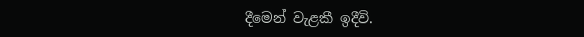දීමෙන් වැළකී ඉදීවි.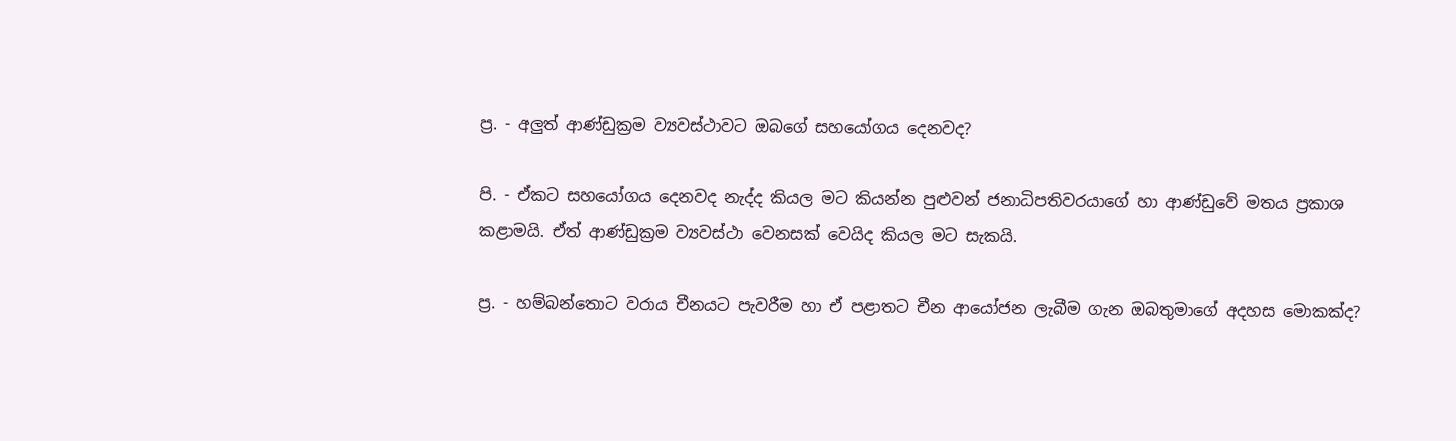ප්‍ර. - අලුත් ආණ්ඩුක්‍රම ව්‍යවස්ථාවට ඔබගේ සහයෝගය දෙනවද?

පි. - ඒකට සහයෝගය දෙනවද නැද්ද කියල මට කියන්න පුළුවන් ජනාධිපතිවරයාගේ හා ආණ්ඩුවේ මතය ප්‍රකාශ කළාමයි. ඒත් ආණ්ඩුක්‍රම ව්‍යවස්ථා වෙනසක් වෙයිද කියල මට සැකයි.

ප්‍ර. - හම්බන්තොට වරාය චීනයට පැවරීම හා ඒ පළාතට චීන ආයෝජන ලැබීම ගැන ඔබතුමාගේ අදහස මොකක්ද?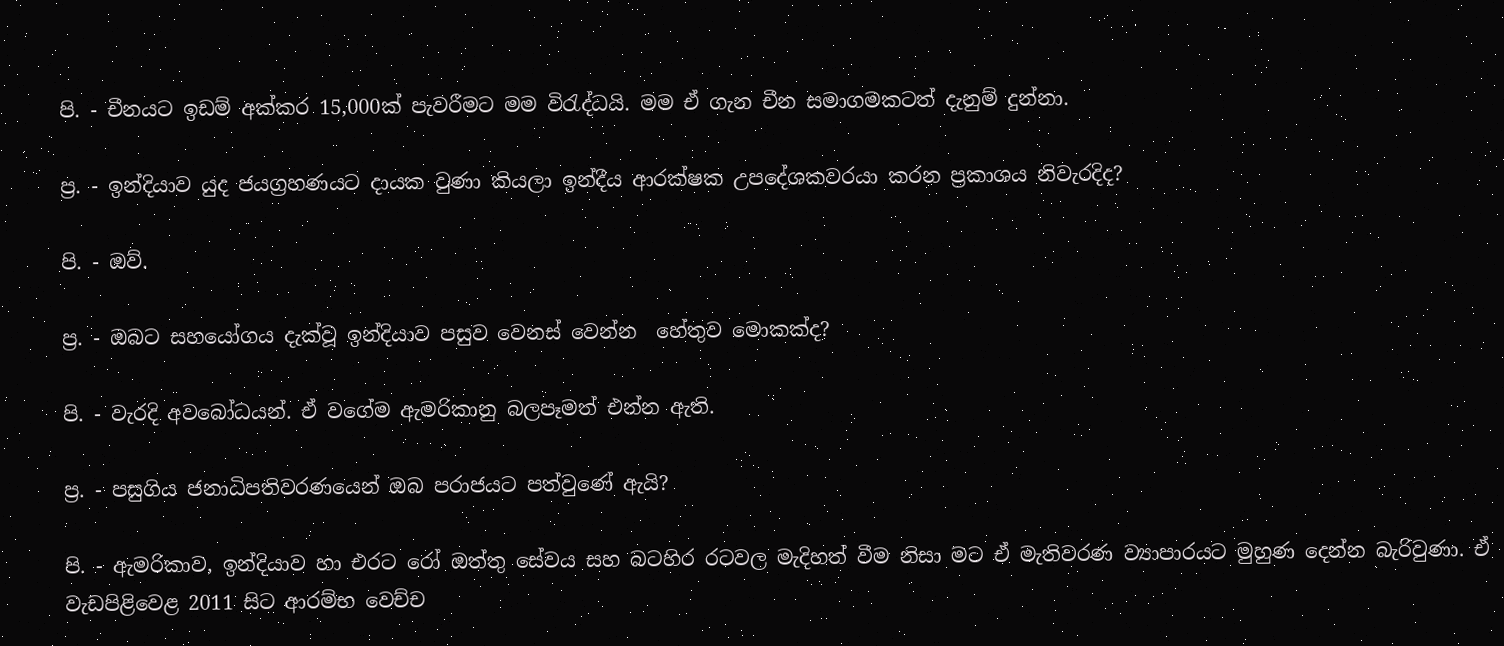පි. - චීනයට ඉඩම් අක්කර 15,000ක් පැවරීමට මම විරැද්ධයි. මම ඒ ගැන චීන සමාගමකටත් දැනුම් දුන්නා.

ප්‍ර. - ඉන්දියාව යුද ජයග්‍රහණයට දායක වුණා කියලා ඉන්දීය ආරක්ෂක උපදේශකවරයා කරන ප්‍රකාශය නිවැරදිද?

පි. - ඔව්.

ප්‍ර. - ඔබට සහයෝගය දැක්වූ ඉන්දියාව පසුව වෙනස් වෙන්න  හේතුව මොකක්ද?

පි. - වැරදි අවබෝධයන්. ඒ වගේම ඇමරිකානු බලපෑමත් එන්න ඇති.

ප්‍ර. - පසුගිය ජනාධිපතිවරණයෙන් ඔබ පරාජයට පත්වුණේ ඇයි?

පි. - ඇමරිකාව, ඉන්දියාව හා එරට රෝ ඔත්තු සේවය සහ බටහිර රටවල මැදිහත් වීම නිසා මට ඒ මැතිවරණ ව්‍යාපාරයට මුහුණ දෙන්න බැරිවුණා. ඒ වැඩපිළිවෙළ 2011 සිට ආරම්භ වෙච්ච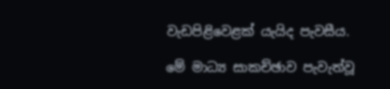වැඩපිළිවෙළක් යැයිද පැවසීය.

මේ මාධ්‍ය සාකච්ඡාව පැවැත්වූ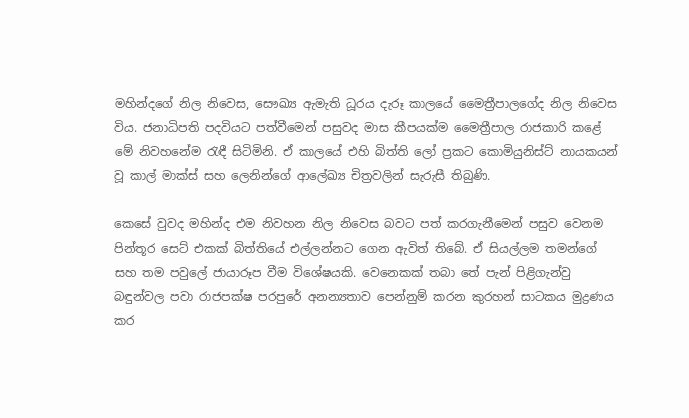මහින්දගේ නිල නිවෙස, සෞඛ්‍ය ඇමැති ධූරය දැරූ කාලයේ මෛත්‍රීපාලගේද නිල නිවෙස විය. ජනාධිපති පදවියට පත්වීමෙන් පසුවද මාස කීපයක්ම මෛත්‍රීපාල රාජකාරි කළේ මේ නිවහනේම රැඳී සිටිමිනි. ඒ කාලයේ එහි බිත්ති ලෝ ප්‍රකට කොමියුනිස්ට් නායකයන් වූ කාල් මාක්ස් සහ ලෙනින්ගේ ආලේඛ්‍ය චිත්‍රවලින් සැරුසී තිබුණි.

කෙසේ වුවද මහින්ද එම නිවහන නිල නිවෙස බවට පත් කරගැනීමෙන් පසුව වෙනම පින්තූර සෙට් එකක් බිත්තියේ එල්ලන්නට ගෙන ඇවිත් තිබේ. ඒ සියල්ලම තමන්ගේ සහ තම පවුලේ ජායාරූප වීම විශේෂයකි. වෙනෙකක් තබා තේ පැන් පිළිගැන්වු බඳුන්වල පවා රාජපක්ෂ පරපුරේ අනන්‍යතාව පෙන්නුම් කරන කුරහන් සාටකය මුද්‍රණය කර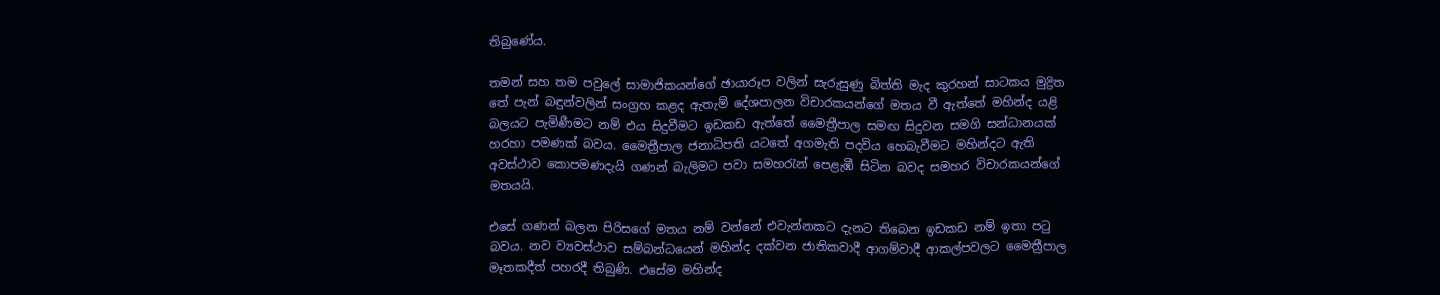තිබුණේය.

තමන් සහ තම පවුලේ සාමාජිකයන්ගේ ඡායාරූප වලින් සැරුසුණු බිත්ති මැද කුරහන් සාටකය මුද්‍රිත තේ පැන් බඳුන්වලින් සංග්‍රහ කළද ඇතැම් දේශපාලන විචාරකයන්ගේ මතය වී ඇත්තේ මහින්ද යළි බලයට පැමිණීමට නම් එය සිදුවීමට ඉඩකඩ ඇත්තේ මෛත්‍රීපාල සමඟ සිදුවන සමගි සන්ධානයක් හරහා පමණක් බවය. මෛත්‍රීපාල ජනාධිපති යටතේ අගමැති පදවිය හෙබැවීමට මහින්දට ඇති අවස්ථාව කොපමණදැයි ගණන් බැලිමට පවා සමහරැන් පෙළැඹී සිටින බවද සමහර විචාරකයන්ගේ මතයයි.

එසේ ගණන් බලන පිරිසගේ මතය නම් වන්නේ එවැන්නකට දැනට තිබෙන ඉඩකඩ නම් ඉතා පටු බවය. නව ව්‍යවස්ථාව සම්බන්ධයෙන් මහින්ද දක්වන ජාතිකවාදී ආගම්වාදී ආකල්පවලට මෛත්‍රීපාල මෑතකදීත් පහරදී තිබුණි. එසේම මහින්ද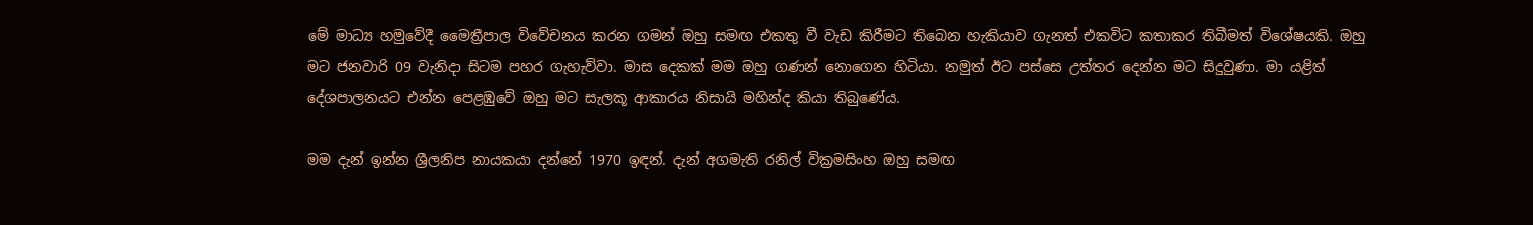මේ මාධ්‍ය හමුවේදී මෛත්‍රීපාල විවේචනය කරන ගමන් ඔහු සමඟ එකතු වී වැඩ කිරීමට තිබෙන හැකියාව ගැනත් එකවිට කතාකර තිබීමත් විශේෂයකි. ඔහු මට ජනවාරි 09 වැනිදා සිටම පහර ගැහැව්වා. මාස දෙකක් මම ඔහු ගණන් නොගෙන හිටියා. නමුත් ඊට පස්සෙ උත්තර දෙන්න මට සිදුවුණා. මා යළිත් දේශපාලනයට එන්න පෙළඹුවේ ඔහු මට සැලකූ ආකාරය නිසායි මහින්ද කියා තිබුණේය.

මම දැන් ඉන්න ශ්‍රීලනිප නායකයා දන්නේ 1970 ඉඳන්. දැන් අගමැති රනිල් වික්‍රමසිංහ ඔහු සමඟ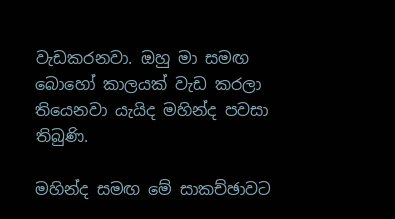වැඩකරනවා. ඔහු මා සමඟ බොහෝ කාලයක් වැඩ කරලා තියෙනවා යැයිද මහින්ද පවසා තිබුණි.

මහින්ද සමඟ මේ සාකච්ඡාවට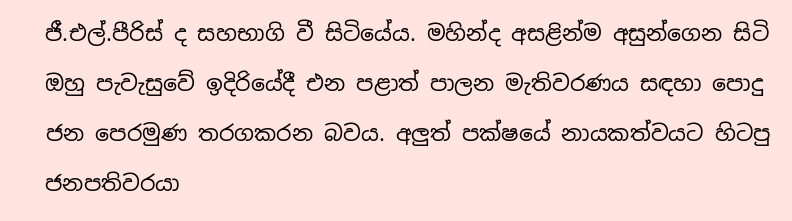ජී.එල්.පීරිස් ද සහභාගි වී සිටියේය. මහින්ද අසළින්ම අසුන්ගෙන සිටි ඔහු පැවැසුවේ ඉදිරියේදී එන පළාත් පාලන මැතිවරණය සඳහා පොදු ජන පෙරමුණ තරගකරන බවය. අලුත් පක්ෂයේ නායකත්වයට හිටපු ජනපතිවරයා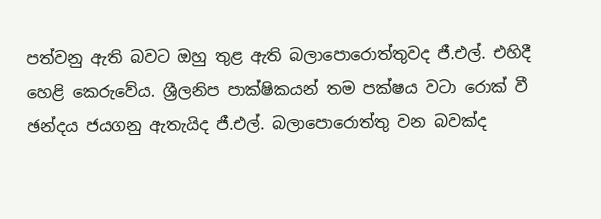පත්වනු ඇති බවට ඔහු තුළ ඇති බලාපොරොත්තුවද ජී.එල්. එහිදී හෙළි කෙරුවේය. ශ්‍රීලනිප පාක්ෂිකයන් තම පක්ෂය වටා රොක් වී ඡන්දය ජයගනු ඇතැයිද ජී.එල්. බලාපොරොත්තු වන බවක්ද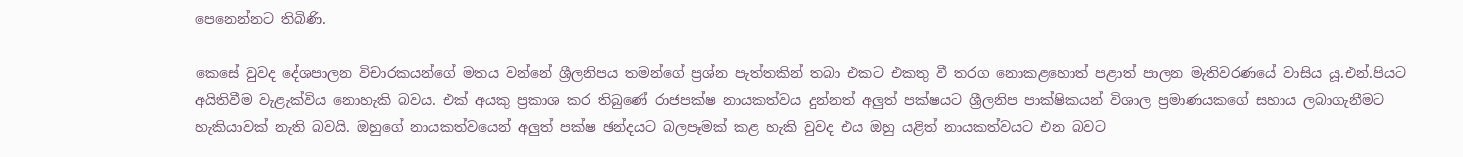පෙනෙන්නට තිබිණි.

කෙසේ වුවද දේශපාලන විචාරකයන්ගේ මතය වන්නේ ශ්‍රීලනිපය තමන්ගේ ප්‍රශ්න පැත්තකින් තබා එකට එකතු වී තරග නොකළහොත් පළාත් පාලන මැතිවරණයේ වාසිය යූ.එන්.පියට අයිතිවීම වැළැක්විය නොහැකි බවය. එක් අයකු ප්‍රකාශ කර තිබුණේ රාජපක්ෂ නායකත්වය දුන්නත් අලුත් පක්ෂයට ශ්‍රීලනිප පාක්ෂිකයන් විශාල ප්‍රමාණයකගේ සහාය ලබාගැනීමට හැකියාවක් නැති බවයි. ඔහුගේ නායකත්වයෙන් අලුත් පක්ෂ ඡන්දයට බලපෑමක් කළ හැකි වුවද එය ඔහු යළිත් නායකත්වයට එන බවට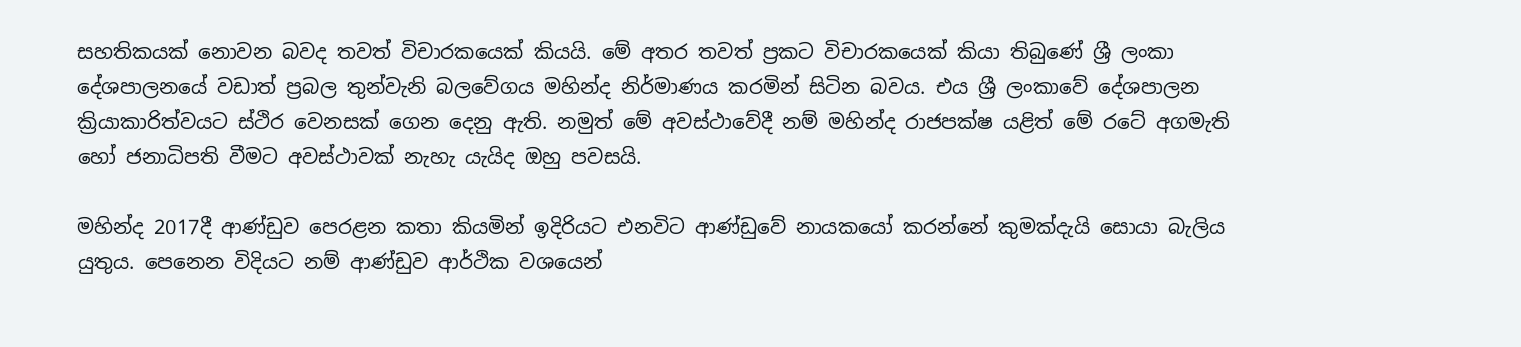සහතිකයක් නොවන බවද තවත් විචාරකයෙක් කියයි. මේ අතර තවත් ප්‍රකට විචාරකයෙක් කියා තිබුණේ ශ්‍රී ලංකා දේශපාලනයේ වඩාත් ප්‍රබල තුන්වැනි බලවේගය මහින්ද නිර්මාණය කරමින් සිටින බවය. එය ශ්‍රී ලංකාවේ දේශපාලන ක්‍රියාකාරිත්වයට ස්ථිර වෙනසක් ගෙන දෙනු ඇති. නමුත් මේ අවස්ථාවේදී නම් මහින්ද රාජපක්ෂ යළිත් මේ රටේ අගමැති හෝ ජනාධිපති වීමට අවස්ථාවක් නැහැ යැයිද ඔහු පවසයි.

මහින්ද 2017දී ආණ්ඩුව පෙරළන කතා කියමින් ඉදිරියට එනවිට ආණ්ඩුවේ නායකයෝ කරන්නේ කුමක්දැයි සොයා බැලිය යුතුය. පෙනෙන විදියට නම් ආණ්ඩුව ආර්ථික වශයෙන්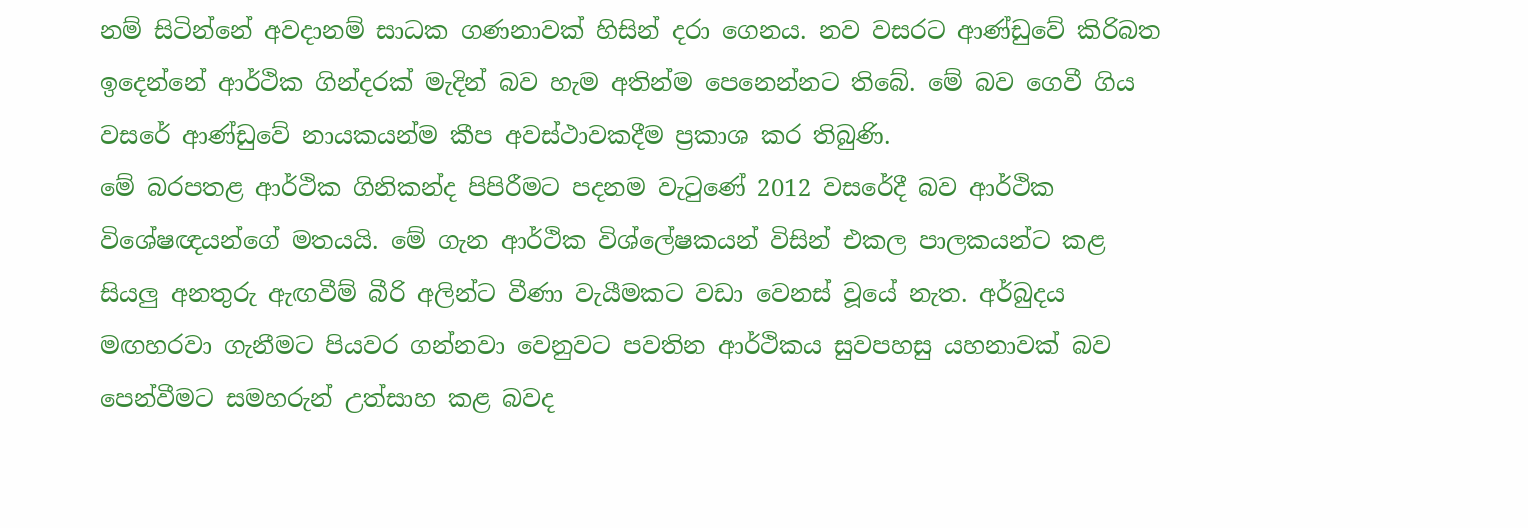නම් සිටින්නේ අවදානම් සාධක ගණනාවක් හිසින් දරා ගෙනය. නව වසරට ආණ්ඩුවේ කිරිබත ඉදෙන්නේ ආර්ථික ගින්දරක් මැදින් බව හැම අතින්ම පෙනෙන්නට තිබේ. මේ බව ගෙවී ගිය වසරේ ආණ්ඩුවේ නායකයන්ම කීප අවස්ථාවකදීම ප්‍රකාශ කර තිබුණි.
මේ බරපතළ ආර්ථික ගිනිකන්ද පිපිරීමට පදනම වැටුණේ 2012 වසරේදී බව ආර්ථික විශේෂඥයන්ගේ මතයයි. මේ ගැන ආර්ථික විශ්ලේෂකයන් විසින් එකල පාලකයන්ට කළ සියලු අනතුරු ඇඟවීම් බීරි අලින්ට වීණා වැයීමකට වඩා වෙනස් වූයේ නැත. අර්බුදය මඟහරවා ගැනීමට පියවර ගන්නවා වෙනුවට පවතින ආර්ථිකය සුවපහසු යහනාවක් බව පෙන්වීමට සමහරුන් උත්සාහ කළ බවද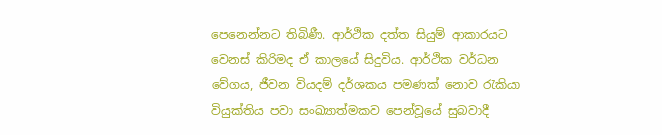පෙනෙන්නට තිබිණී. ආර්ථික දත්ත සියුම් ආකාරයට වෙනස් කිරිමද ඒ කාලයේ සිදුවිය. ආර්ථික වර්ධන වේගය, ජීවන වියදම් දර්ශකය පමණක් නොව රැකියා වියුක්තිය පවා සංඛ්‍යාත්මකව පෙන්වූයේ සුබවාදී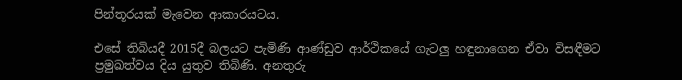පින්තූරයක් මැවෙන ආකාරයටය.

එසේ තිබියදී 2015දී බලයට පැමිණි ආණ්ඩුව ආර්ථිකයේ ගැටලු හඳුනාගෙන ඒවා විසඳීමට ප්‍රමුඛත්වය දිය යුතුව තිබිණි. අනතුරු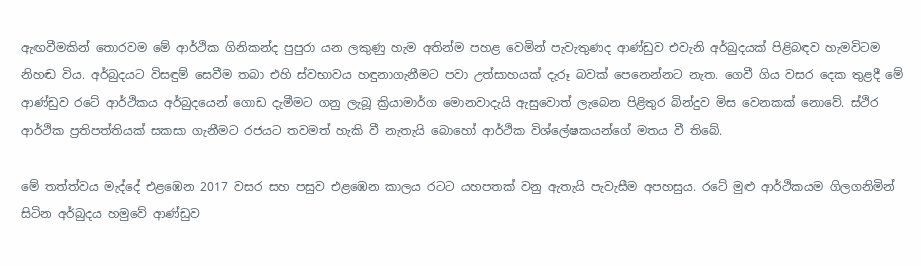ඇඟවීමකින් තොරවම මේ ආර්ථික ගිනිකන්ද පුපුරා යන ලකුණු හැම අතින්ම පහළ වෙමින් පැවැතුණද ආණ්ඩුව එවැනි අර්බුදයක් පිළිබඳව හැමවිටම නිහඬ විය. අර්බුදයට විසඳුම් සෙවීම තබා එහි ස්වභාවය හඳුනාගැනීමට පවා උත්සාහයක් දැරූ බවක් පෙනෙන්නට නැත. ගෙවී ගිය වසර දෙක තුළදී මේ ආණ්ඩුව රටේ ආර්ථිකය අර්බුදයෙන් ගොඩ දැමීමට ගනු ලැබූ ක්‍රියාමාර්ග මොනවාදැයි ඇසුවොත් ලැබෙන පිළිතුර බින්දුව මිස වෙනකක් නොවේ. ස්ථිර ආර්ථික ප්‍රතිපත්තියක් සකසා ගැනීමට රජයට තවමත් හැකි වී නැතැයි බොහෝ ආර්ථික විශ්ලේෂකයන්ගේ මතය වී තිබේ.

මේ තත්ත්වය මැද්දේ එළඹෙන 2017 වසර සහ පසුව එළඹෙන කාලය රටට යහපතක් වනු ඇතැයි පැවැසීම අපහසුය. රටේ මුළු ආර්ථිකයම ගිලගනිමින් සිටින අර්බුදය හමුවේ ආණ්ඩුව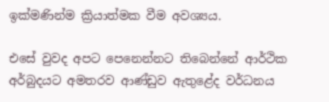ඉක්මණින්ම ක්‍රියාත්මක වීම අවශ්‍යය.

එසේ වුවද අපට පෙනෙන්නට තිබෙන්නේ ආර්ථික අර්බුදයට අමතරව ආණ්ඩුව ඇතුළේද වර්ධනය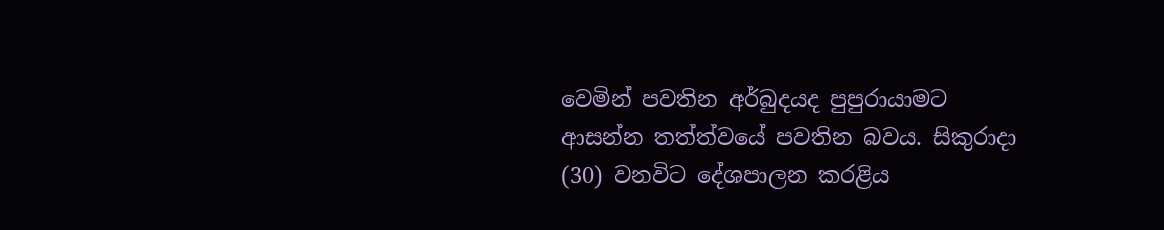වෙමින් පවතින අර්බුදයද පුපුරායාමට ආසන්න තත්ත්වයේ පවතින බවය. සිකුරාදා (30) වනවිට දේශපාලන කරළිය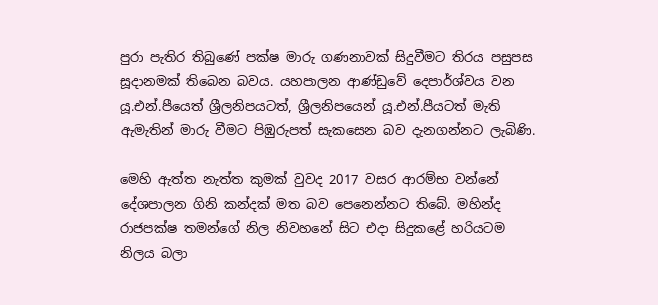පුරා පැතිර තිබුණේ පක්ෂ මාරු ගණනාවක් සිදුවීමට තිරය පසුපස සූදානමක් තිබෙන බවය. යහපාලන ආණ්ඩුවේ දෙපාර්ශ්වය වන යූ.එන්.පීයෙත් ශ්‍රීලනිපයටත්, ශ්‍රීලනිපයෙන් යූ.එන්.පීයටත් මැති ඇමැතින් මාරු වීමට පිඹුරුපත් සැකසෙන බව දැනගන්නට ලැබිණි.

මෙහි ඇත්ත නැත්ත කුමක් වුවද 2017 වසර ආරම්භ වන්නේ දේශපාලන ගිනි කන්දක් මත බව පෙනෙන්නට තිබේ. මහින්ද රාජපක්ෂ තමන්ගේ නිල නිවහනේ සිට එදා සිදුකළේ හරියටම නිලය බලා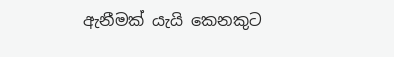ඇනීමක් යැයි කෙනකුට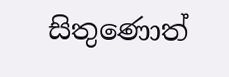සිතුණොත්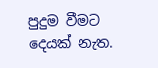පුදුම වීමට දෙයක් නැත.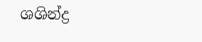ශශින්ද්‍ර